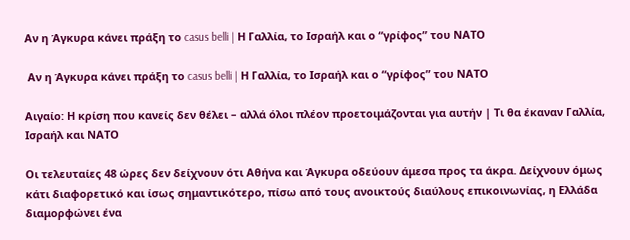Αν η Άγκυρα κάνει πράξη το casus belli | Η Γαλλία, το Ισραήλ και ο “γρίφος” του ΝΑΤΟ

 Αν η Άγκυρα κάνει πράξη το casus belli | Η Γαλλία, το Ισραήλ και ο “γρίφος” του ΝΑΤΟ

Αιγαίο: Η κρίση που κανείς δεν θέλει – αλλά όλοι πλέον προετοιμάζονται για αυτήν | Τι θα έκαναν Γαλλία, Ισραήλ και ΝΑΤΟ

Οι τελευταίες 48 ώρες δεν δείχνουν ότι Αθήνα και Άγκυρα οδεύουν άμεσα προς τα άκρα. Δείχνουν όμως κάτι διαφορετικό και ίσως σημαντικότερο, πίσω από τους ανοικτούς διαύλους επικοινωνίας, η Ελλάδα διαμορφώνει ένα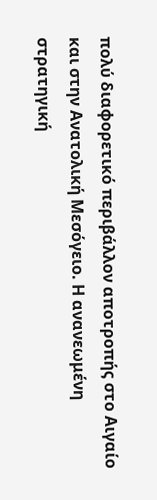πολύ διαφορετικό περιβάλλον αποτροπής στο Αιγαίο και στην Ανατολική Μεσόγειο. Η ανανεωμένη στρατηγική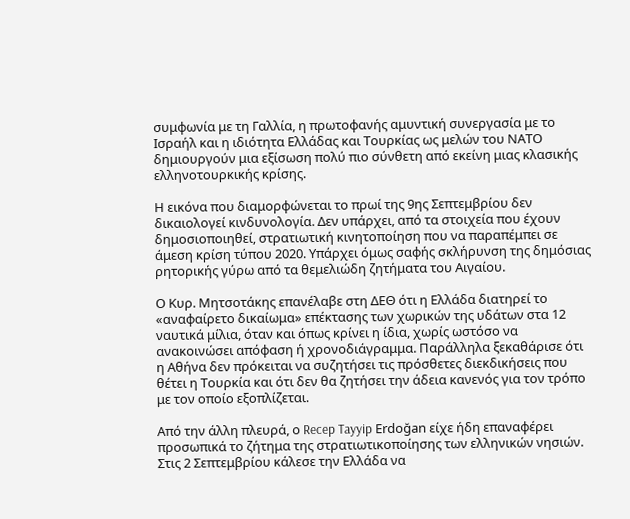συμφωνία με τη Γαλλία, η πρωτοφανής αμυντική συνεργασία με το Ισραήλ και η ιδιότητα Ελλάδας και Τουρκίας ως μελών του ΝΑΤΟ δημιουργούν μια εξίσωση πολύ πιο σύνθετη από εκείνη μιας κλασικής ελληνοτουρκικής κρίσης.

Η εικόνα που διαμορφώνεται το πρωί της 9ης Σεπτεμβρίου δεν δικαιολογεί κινδυνολογία. Δεν υπάρχει, από τα στοιχεία που έχουν δημοσιοποιηθεί, στρατιωτική κινητοποίηση που να παραπέμπει σε άμεση κρίση τύπου 2020. Υπάρχει όμως σαφής σκλήρυνση της δημόσιας ρητορικής γύρω από τα θεμελιώδη ζητήματα του Αιγαίου.

Ο Κυρ. Μητσοτάκης επανέλαβε στη ΔΕΘ ότι η Ελλάδα διατηρεί το «αναφαίρετο δικαίωμα» επέκτασης των χωρικών της υδάτων στα 12 ναυτικά μίλια, όταν και όπως κρίνει η ίδια, χωρίς ωστόσο να ανακοινώσει απόφαση ή χρονοδιάγραμμα. Παράλληλα ξεκαθάρισε ότι η Αθήνα δεν πρόκειται να συζητήσει τις πρόσθετες διεκδικήσεις που θέτει η Τουρκία και ότι δεν θα ζητήσει την άδεια κανενός για τον τρόπο με τον οποίο εξοπλίζεται.

Από την άλλη πλευρά, ο Recep Tayyip Erdoğan είχε ήδη επαναφέρει προσωπικά το ζήτημα της στρατιωτικοποίησης των ελληνικών νησιών. Στις 2 Σεπτεμβρίου κάλεσε την Ελλάδα να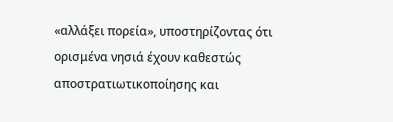«αλλάξει πορεία», υποστηρίζοντας ότι ορισμένα νησιά έχουν καθεστώς αποστρατιωτικοποίησης και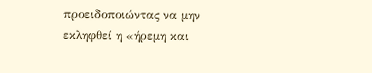προειδοποιώντας να μην εκληφθεί η «ήρεμη και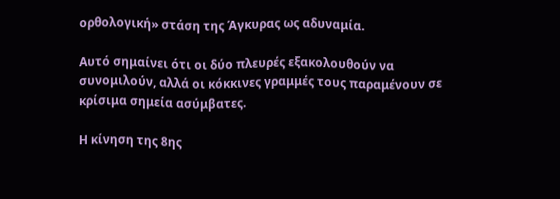ορθολογική» στάση της Άγκυρας ως αδυναμία.

Αυτό σημαίνει ότι οι δύο πλευρές εξακολουθούν να συνομιλούν, αλλά οι κόκκινες γραμμές τους παραμένουν σε κρίσιμα σημεία ασύμβατες.

Η κίνηση της 8ης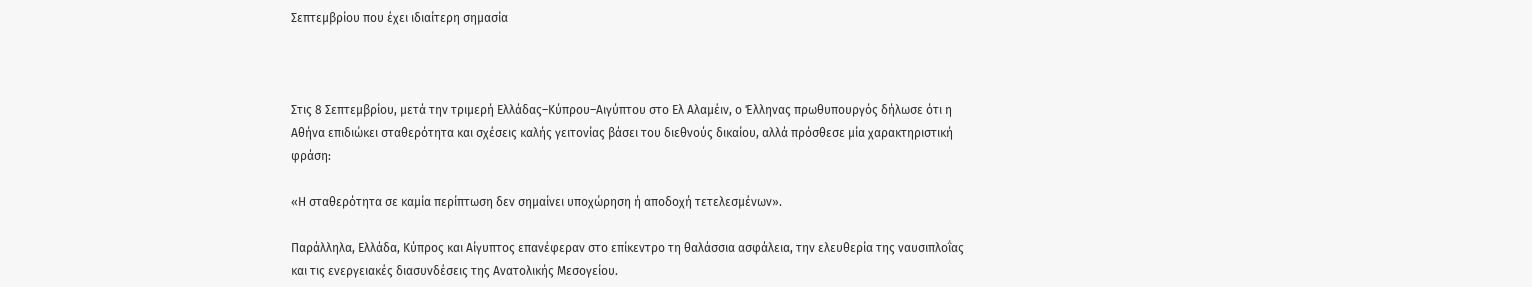Σεπτεμβρίου που έχει ιδιαίτερη σημασία



Στις 8 Σεπτεμβρίου, μετά την τριμερή Ελλάδας–Κύπρου–Αιγύπτου στο Ελ Αλαμέιν, ο Έλληνας πρωθυπουργός δήλωσε ότι η Αθήνα επιδιώκει σταθερότητα και σχέσεις καλής γειτονίας βάσει του διεθνούς δικαίου, αλλά πρόσθεσε μία χαρακτηριστική φράση:

«Η σταθερότητα σε καμία περίπτωση δεν σημαίνει υποχώρηση ή αποδοχή τετελεσμένων».

Παράλληλα, Ελλάδα, Κύπρος και Αίγυπτος επανέφεραν στο επίκεντρο τη θαλάσσια ασφάλεια, την ελευθερία της ναυσιπλοΐας και τις ενεργειακές διασυνδέσεις της Ανατολικής Μεσογείου.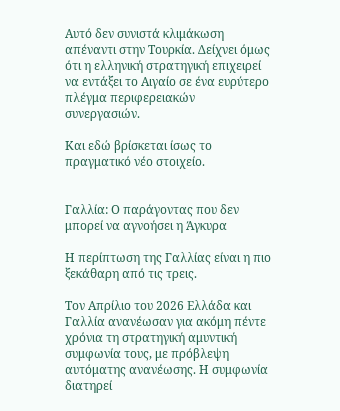Αυτό δεν συνιστά κλιμάκωση απέναντι στην Τουρκία. Δείχνει όμως ότι η ελληνική στρατηγική επιχειρεί να εντάξει το Αιγαίο σε ένα ευρύτερο πλέγμα περιφερειακών συνεργασιών.

Και εδώ βρίσκεται ίσως το πραγματικό νέο στοιχείο.


Γαλλία: Ο παράγοντας που δεν μπορεί να αγνοήσει η Άγκυρα

Η περίπτωση της Γαλλίας είναι η πιο ξεκάθαρη από τις τρεις.

Τον Απρίλιο του 2026 Ελλάδα και Γαλλία ανανέωσαν για ακόμη πέντε χρόνια τη στρατηγική αμυντική συμφωνία τους, με πρόβλεψη αυτόματης ανανέωσης. Η συμφωνία διατηρεί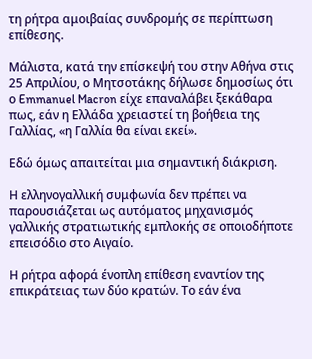τη ρήτρα αμοιβαίας συνδρομής σε περίπτωση επίθεσης.

Μάλιστα, κατά την επίσκεψή του στην Αθήνα στις 25 Απριλίου, ο Μητσοτάκης δήλωσε δημοσίως ότι ο Emmanuel Macron είχε επαναλάβει ξεκάθαρα πως, εάν η Ελλάδα χρειαστεί τη βοήθεια της Γαλλίας, «η Γαλλία θα είναι εκεί».

Εδώ όμως απαιτείται μια σημαντική διάκριση.

Η ελληνογαλλική συμφωνία δεν πρέπει να παρουσιάζεται ως αυτόματος μηχανισμός γαλλικής στρατιωτικής εμπλοκής σε οποιοδήποτε επεισόδιο στο Αιγαίο.

Η ρήτρα αφορά ένοπλη επίθεση εναντίον της επικράτειας των δύο κρατών. Το εάν ένα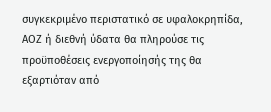συγκεκριμένο περιστατικό σε υφαλοκρηπίδα, ΑΟΖ ή διεθνή ύδατα θα πληρούσε τις προϋποθέσεις ενεργοποίησής της θα εξαρτιόταν από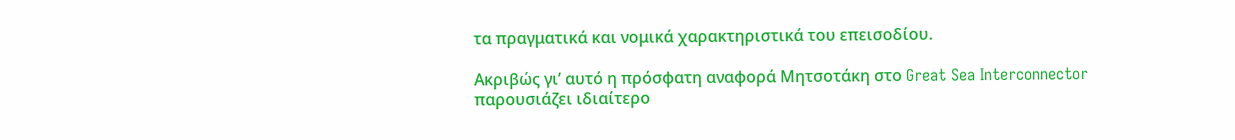τα πραγματικά και νομικά χαρακτηριστικά του επεισοδίου.

Ακριβώς γι’ αυτό η πρόσφατη αναφορά Μητσοτάκη στο Great Sea Interconnector παρουσιάζει ιδιαίτερο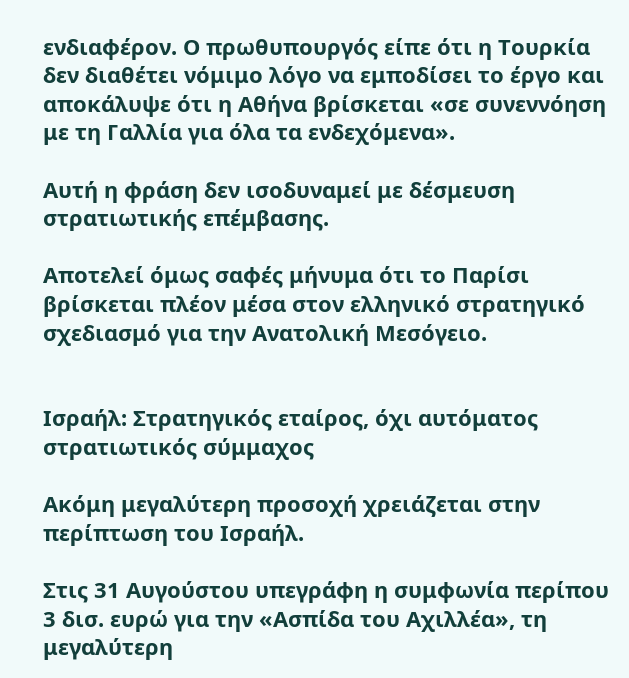ενδιαφέρον. Ο πρωθυπουργός είπε ότι η Τουρκία δεν διαθέτει νόμιμο λόγο να εμποδίσει το έργο και αποκάλυψε ότι η Αθήνα βρίσκεται «σε συνεννόηση με τη Γαλλία για όλα τα ενδεχόμενα».

Αυτή η φράση δεν ισοδυναμεί με δέσμευση στρατιωτικής επέμβασης.

Αποτελεί όμως σαφές μήνυμα ότι το Παρίσι βρίσκεται πλέον μέσα στον ελληνικό στρατηγικό σχεδιασμό για την Ανατολική Μεσόγειο.


Ισραήλ: Στρατηγικός εταίρος, όχι αυτόματος στρατιωτικός σύμμαχος

Ακόμη μεγαλύτερη προσοχή χρειάζεται στην περίπτωση του Ισραήλ.

Στις 31 Αυγούστου υπεγράφη η συμφωνία περίπου 3 δισ. ευρώ για την «Ασπίδα του Αχιλλέα», τη μεγαλύτερη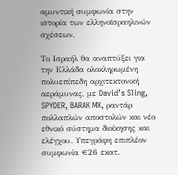αμυντική συμφωνία στην ιστορία των ελληνοϊσραηλινών σχέσεων.

Το Ισραήλ θα αναπτύξει για την Ελλάδα ολοκληρωμένη πολυεπίπεδη αρχιτεκτονική αεράμυνας, με David’s Sling, SPYDER, BARAK MX, ραντάρ πολλαπλών αποστολών και νέο εθνικό σύστημα διοίκησης και ελέγχου. Υπεγράφη επιπλέον συμφωνία €26 εκατ.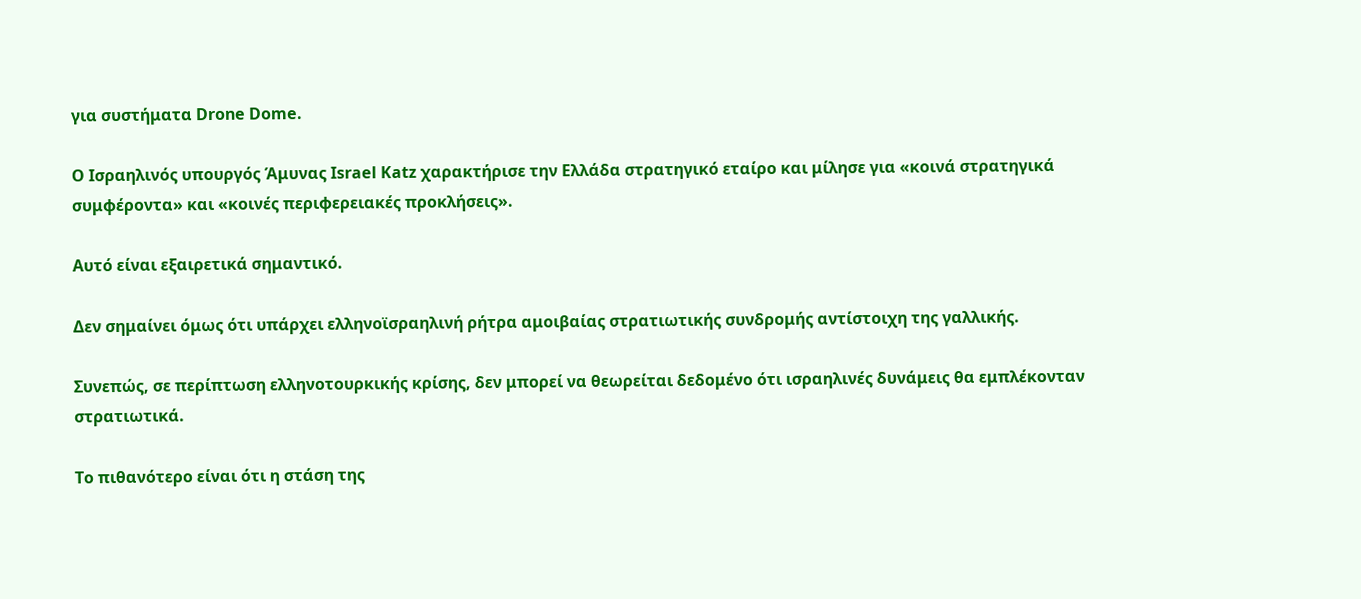για συστήματα Drone Dome.

Ο Ισραηλινός υπουργός Άμυνας Israel Katz χαρακτήρισε την Ελλάδα στρατηγικό εταίρο και μίλησε για «κοινά στρατηγικά συμφέροντα» και «κοινές περιφερειακές προκλήσεις».

Αυτό είναι εξαιρετικά σημαντικό.

Δεν σημαίνει όμως ότι υπάρχει ελληνοϊσραηλινή ρήτρα αμοιβαίας στρατιωτικής συνδρομής αντίστοιχη της γαλλικής.

Συνεπώς, σε περίπτωση ελληνοτουρκικής κρίσης, δεν μπορεί να θεωρείται δεδομένο ότι ισραηλινές δυνάμεις θα εμπλέκονταν στρατιωτικά.

Το πιθανότερο είναι ότι η στάση της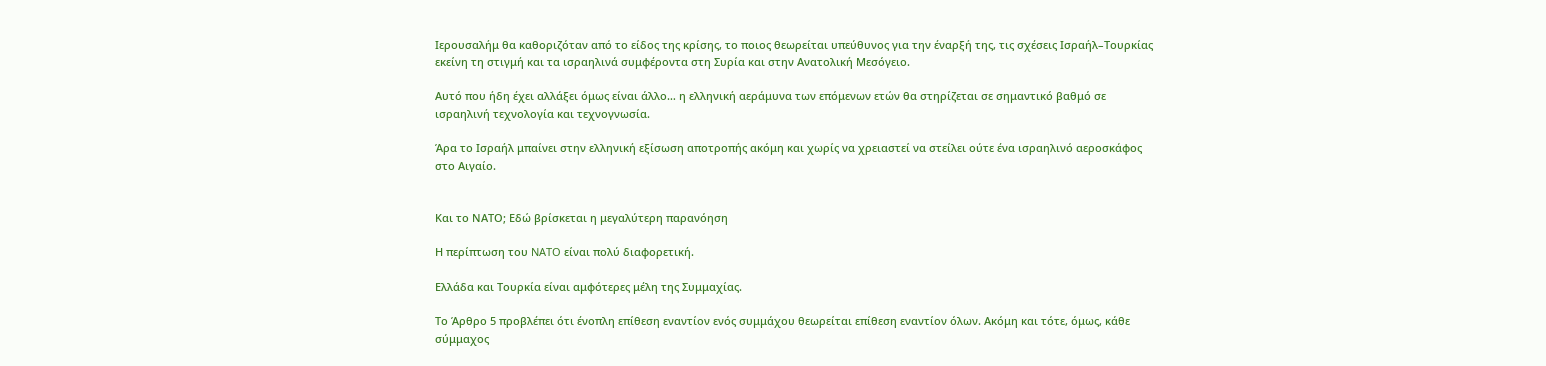Ιερουσαλήμ θα καθοριζόταν από το είδος της κρίσης, το ποιος θεωρείται υπεύθυνος για την έναρξή της, τις σχέσεις Ισραήλ–Τουρκίας εκείνη τη στιγμή και τα ισραηλινά συμφέροντα στη Συρία και στην Ανατολική Μεσόγειο.

Αυτό που ήδη έχει αλλάξει όμως είναι άλλο… η ελληνική αεράμυνα των επόμενων ετών θα στηρίζεται σε σημαντικό βαθμό σε ισραηλινή τεχνολογία και τεχνογνωσία.

Άρα το Ισραήλ μπαίνει στην ελληνική εξίσωση αποτροπής ακόμη και χωρίς να χρειαστεί να στείλει ούτε ένα ισραηλινό αεροσκάφος στο Αιγαίο.


Και το ΝΑΤΟ; Εδώ βρίσκεται η μεγαλύτερη παρανόηση

Η περίπτωση του NATO είναι πολύ διαφορετική.

Ελλάδα και Τουρκία είναι αμφότερες μέλη της Συμμαχίας.

Το Άρθρο 5 προβλέπει ότι ένοπλη επίθεση εναντίον ενός συμμάχου θεωρείται επίθεση εναντίον όλων. Ακόμη και τότε, όμως, κάθε σύμμαχος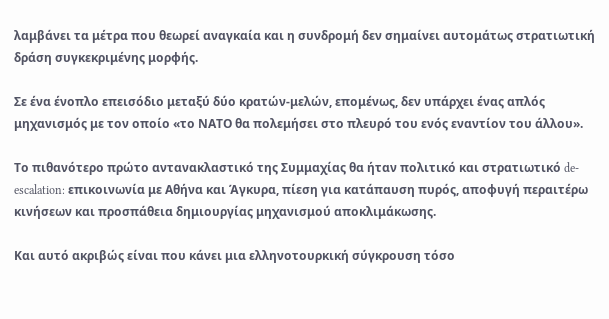λαμβάνει τα μέτρα που θεωρεί αναγκαία και η συνδρομή δεν σημαίνει αυτομάτως στρατιωτική δράση συγκεκριμένης μορφής.

Σε ένα ένοπλο επεισόδιο μεταξύ δύο κρατών-μελών, επομένως, δεν υπάρχει ένας απλός μηχανισμός με τον οποίο «το ΝΑΤΟ θα πολεμήσει στο πλευρό του ενός εναντίον του άλλου».

Το πιθανότερο πρώτο αντανακλαστικό της Συμμαχίας θα ήταν πολιτικό και στρατιωτικό de-escalation: επικοινωνία με Αθήνα και Άγκυρα, πίεση για κατάπαυση πυρός, αποφυγή περαιτέρω κινήσεων και προσπάθεια δημιουργίας μηχανισμού αποκλιμάκωσης.

Και αυτό ακριβώς είναι που κάνει μια ελληνοτουρκική σύγκρουση τόσο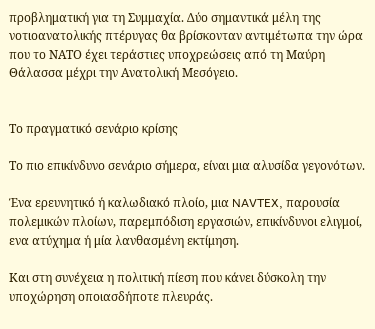προβληματική για τη Συμμαχία. Δύο σημαντικά μέλη της νοτιοανατολικής πτέρυγας θα βρίσκονταν αντιμέτωπα την ώρα που το ΝΑΤΟ έχει τεράστιες υποχρεώσεις από τη Μαύρη Θάλασσα μέχρι την Ανατολική Μεσόγειο.


Το πραγματικό σενάριο κρίσης

Το πιο επικίνδυνο σενάριο σήμερα, είναι μια αλυσίδα γεγονότων.

Ένα ερευνητικό ή καλωδιακό πλοίο, μια NAVTEX, παρουσία πολεμικών πλοίων, παρεμπόδιση εργασιών, επικίνδυνοι ελιγμοί, ενα ατύχημα ή μία λανθασμένη εκτίμηση.

Και στη συνέχεια η πολιτική πίεση που κάνει δύσκολη την υποχώρηση οποιασδήποτε πλευράς.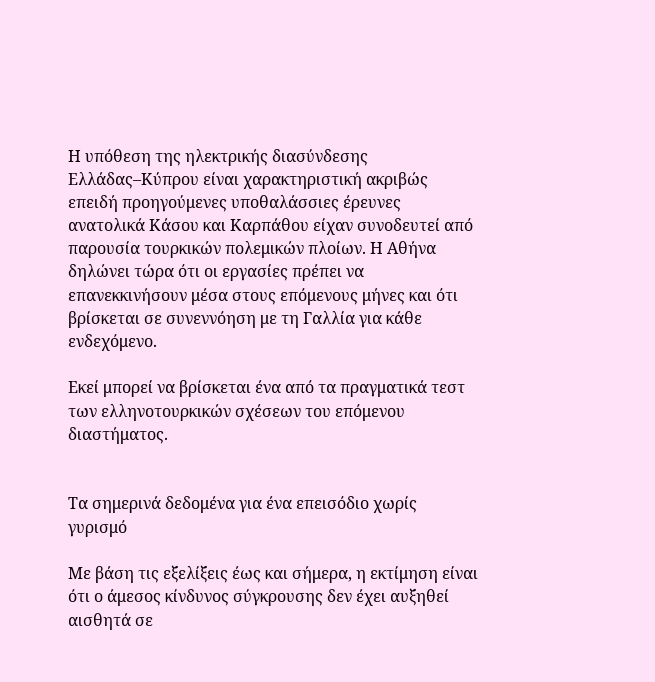Η υπόθεση της ηλεκτρικής διασύνδεσης Ελλάδας–Κύπρου είναι χαρακτηριστική ακριβώς επειδή προηγούμενες υποθαλάσσιες έρευνες ανατολικά Κάσου και Καρπάθου είχαν συνοδευτεί από παρουσία τουρκικών πολεμικών πλοίων. Η Αθήνα δηλώνει τώρα ότι οι εργασίες πρέπει να επανεκκινήσουν μέσα στους επόμενους μήνες και ότι βρίσκεται σε συνεννόηση με τη Γαλλία για κάθε ενδεχόμενο.

Εκεί μπορεί να βρίσκεται ένα από τα πραγματικά τεστ των ελληνοτουρκικών σχέσεων του επόμενου διαστήματος.


Τα σημερινά δεδομένα για ένα επεισόδιο χωρίς γυρισμό

Με βάση τις εξελίξεις έως και σήμερα, η εκτίμηση είναι ότι ο άμεσος κίνδυνος σύγκρουσης δεν έχει αυξηθεί αισθητά σε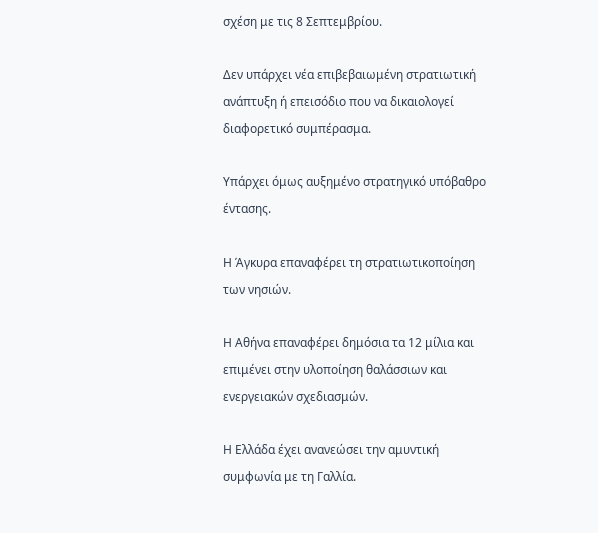σχέση με τις 8 Σεπτεμβρίου.

Δεν υπάρχει νέα επιβεβαιωμένη στρατιωτική ανάπτυξη ή επεισόδιο που να δικαιολογεί διαφορετικό συμπέρασμα.

Υπάρχει όμως αυξημένο στρατηγικό υπόβαθρο έντασης.

Η Άγκυρα επαναφέρει τη στρατιωτικοποίηση των νησιών.

Η Αθήνα επαναφέρει δημόσια τα 12 μίλια και επιμένει στην υλοποίηση θαλάσσιων και ενεργειακών σχεδιασμών.

Η Ελλάδα έχει ανανεώσει την αμυντική συμφωνία με τη Γαλλία.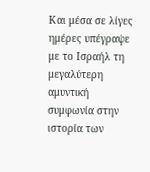Και μέσα σε λίγες ημέρες υπέγραψε με το Ισραήλ τη μεγαλύτερη αμυντική συμφωνία στην ιστορία των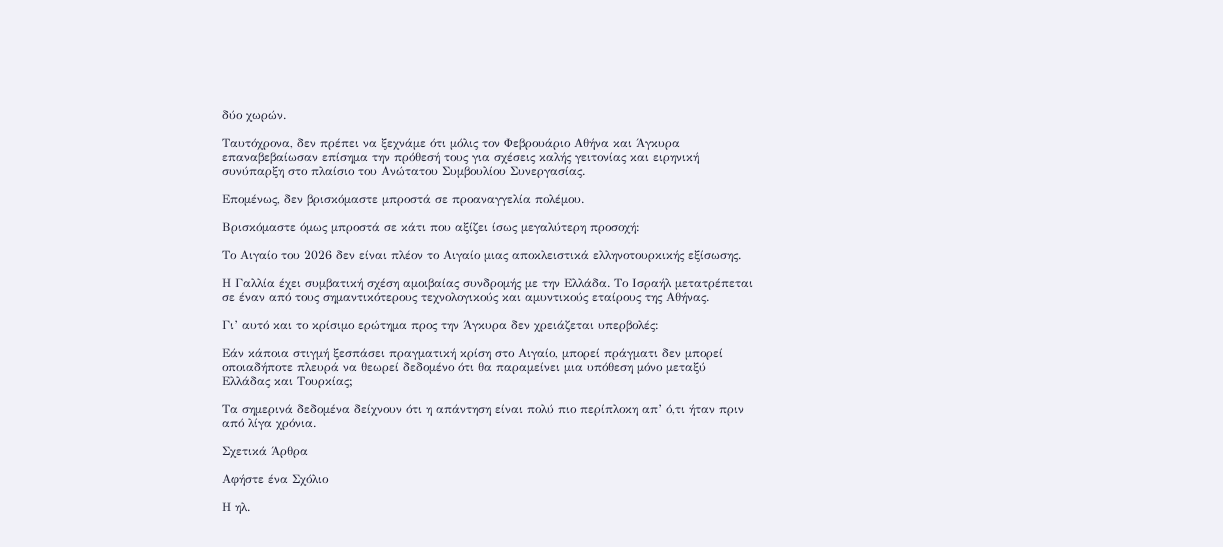δύο χωρών.

Ταυτόχρονα, δεν πρέπει να ξεχνάμε ότι μόλις τον Φεβρουάριο Αθήνα και Άγκυρα επαναβεβαίωσαν επίσημα την πρόθεσή τους για σχέσεις καλής γειτονίας και ειρηνική συνύπαρξη στο πλαίσιο του Ανώτατου Συμβουλίου Συνεργασίας.

Επομένως, δεν βρισκόμαστε μπροστά σε προαναγγελία πολέμου.

Βρισκόμαστε όμως μπροστά σε κάτι που αξίζει ίσως μεγαλύτερη προσοχή:

Το Αιγαίο του 2026 δεν είναι πλέον το Αιγαίο μιας αποκλειστικά ελληνοτουρκικής εξίσωσης.

Η Γαλλία έχει συμβατική σχέση αμοιβαίας συνδρομής με την Ελλάδα. Το Ισραήλ μετατρέπεται σε έναν από τους σημαντικότερους τεχνολογικούς και αμυντικούς εταίρους της Αθήνας.

Γι’ αυτό και το κρίσιμο ερώτημα προς την Άγκυρα δεν χρειάζεται υπερβολές:

Εάν κάποια στιγμή ξεσπάσει πραγματική κρίση στο Αιγαίο, μπορεί πράγματι δεν μπορεί οποιαδήποτε πλευρά να θεωρεί δεδομένο ότι θα παραμείνει μια υπόθεση μόνο μεταξύ Ελλάδας και Τουρκίας;

Τα σημερινά δεδομένα δείχνουν ότι η απάντηση είναι πολύ πιο περίπλοκη απ’ ό,τι ήταν πριν από λίγα χρόνια.

Σχετικά Άρθρα

Αφήστε ένα Σχόλιο

Η ηλ.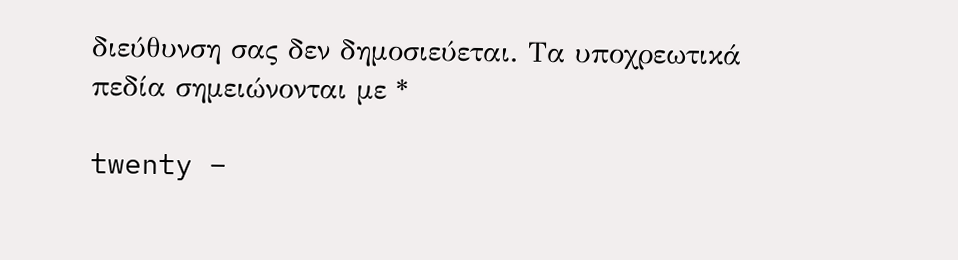διεύθυνση σας δεν δημοσιεύεται. Τα υποχρεωτικά πεδία σημειώνονται με *

twenty −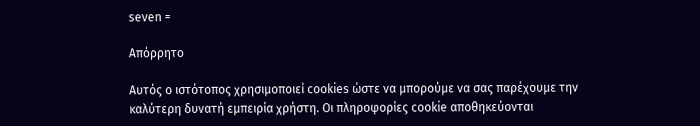seven =

Απόρρητο

Αυτός ο ιστότοπος χρησιμοποιεί cookies ώστε να μπορούμε να σας παρέχουμε την καλύτερη δυνατή εμπειρία χρήστη. Οι πληροφορίες cookie αποθηκεύονται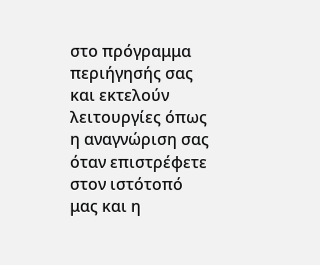στο πρόγραμμα περιήγησής σας και εκτελούν λειτουργίες όπως η αναγνώριση σας όταν επιστρέφετε στον ιστότοπό μας και η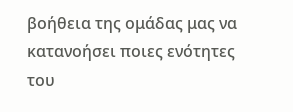βοήθεια της ομάδας μας να κατανοήσει ποιες ενότητες του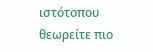ιστότοπου θεωρείτε πιο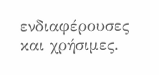ενδιαφέρουσες και χρήσιμες.